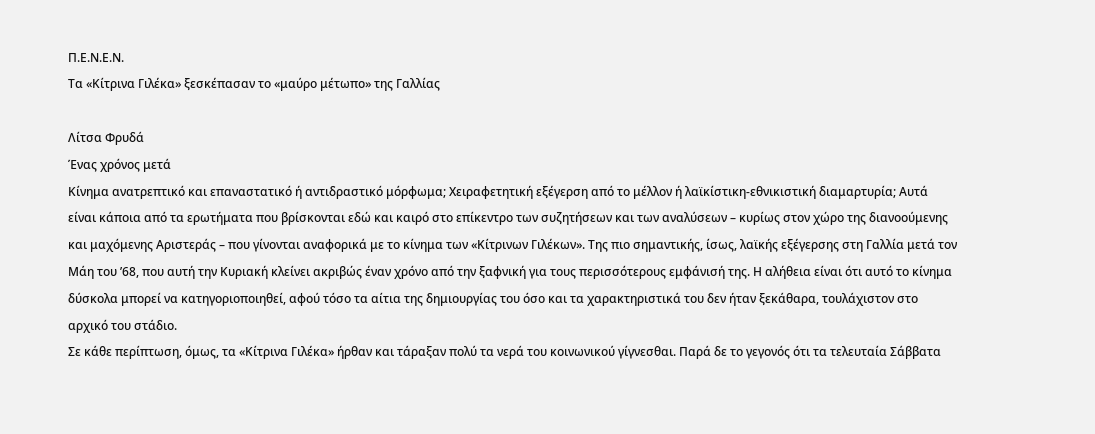Π.Ε.Ν.Ε.Ν.
Τα «Κίτρινα Γιλέκα» ξεσκέπασαν το «μαύρο μέτωπο» της Γαλλίας

Λίτσα Φρυδά
Ένας χρόνος μετά
Κίνημα ανατρεπτικό και επαναστατικό ή αντιδραστικό μόρφωμα; Χειραφετητική εξέγερση από το μέλλον ή λαϊκίστικη-εθνικιστική διαμαρτυρία; Αυτά είναι κάποια από τα ερωτήματα που βρίσκονται εδώ και καιρό στο επίκεντρο των συζητήσεων και των αναλύσεων – κυρίως στον χώρο της διανοούμενης και μαχόμενης Αριστεράς – που γίνονται αναφορικά με το κίνημα των «Κίτρινων Γιλέκων». Της πιο σημαντικής, ίσως, λαϊκής εξέγερσης στη Γαλλία μετά τον Μάη του ’68, που αυτή την Κυριακή κλείνει ακριβώς έναν χρόνο από την ξαφνική για τους περισσότερους εμφάνισή της. Η αλήθεια είναι ότι αυτό το κίνημα δύσκολα μπορεί να κατηγοριοποιηθεί, αφού τόσο τα αίτια της δημιουργίας του όσο και τα χαρακτηριστικά του δεν ήταν ξεκάθαρα, τουλάχιστον στο αρχικό του στάδιο.
Σε κάθε περίπτωση, όμως, τα «Κίτρινα Γιλέκα» ήρθαν και τάραξαν πολύ τα νερά του κοινωνικού γίγνεσθαι. Παρά δε το γεγονός ότι τα τελευταία Σάββατα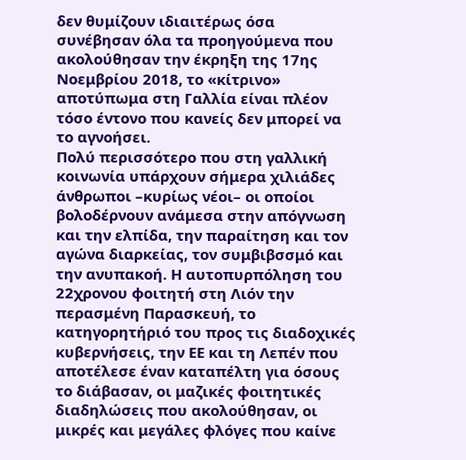δεν θυμίζουν ιδιαιτέρως όσα συνέβησαν όλα τα προηγούμενα που ακολούθησαν την έκρηξη της 17ης Νοεμβρίου 2018, το «κίτρινο» αποτύπωμα στη Γαλλία είναι πλέον τόσο έντονο που κανείς δεν μπορεί να το αγνοήσει.
Πολύ περισσότερο που στη γαλλική κοινωνία υπάρχουν σήμερα χιλιάδες άνθρωποι –κυρίως νέοι– οι οποίοι βολοδέρνουν ανάμεσα στην απόγνωση και την ελπίδα, την παραίτηση και τον αγώνα διαρκείας, τον συμβιβσσμό και την ανυπακοή. Η αυτοπυρπόληση του 22χρονου φοιτητή στη Λιόν την περασμένη Παρασκευή, το κατηγορητήριό του προς τις διαδοχικές κυβερνήσεις, την ΕΕ και τη Λεπέν που αποτέλεσε έναν καταπέλτη για όσους το διάβασαν, οι μαζικές φοιτητικές διαδηλώσεις που ακολούθησαν, οι μικρές και μεγάλες φλόγες που καίνε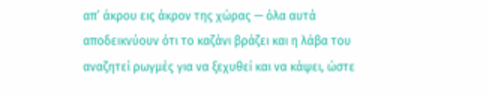απ’ άκρου εις άκρον της χώρας — όλα αυτά αποδεικνύουν ότι το καζάνι βράζει και η λάβα του αναζητεί ρωγμές για να ξεχυθεί και να κάψει, ώστε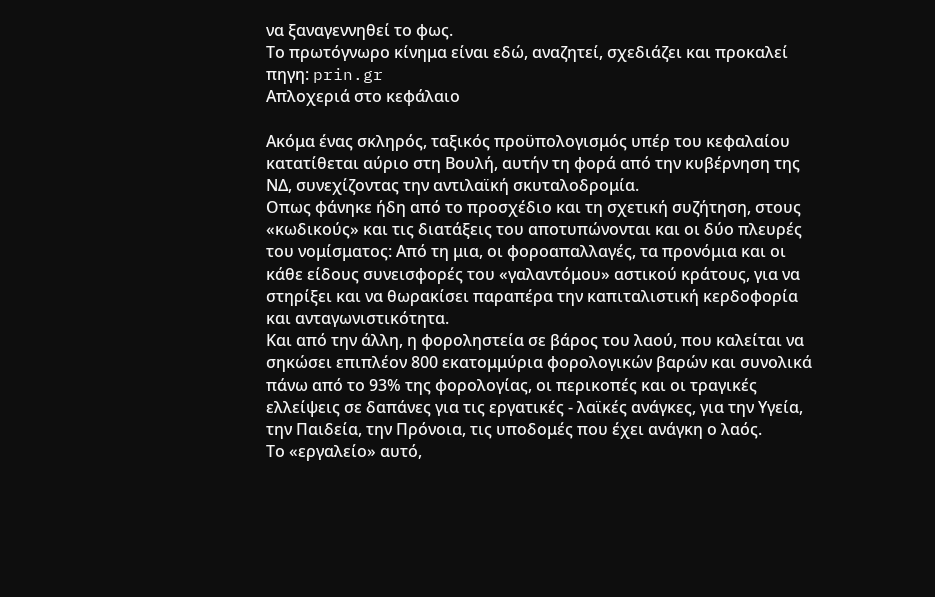να ξαναγεννηθεί το φως.
Το πρωτόγνωρο κίνημα είναι εδώ, αναζητεί, σχεδιάζει και προκαλεί
πηγη: prin.gr
Απλοχεριά στο κεφάλαιο

Ακόμα ένας σκληρός, ταξικός προϋπολογισμός υπέρ του κεφαλαίου κατατίθεται αύριο στη Βουλή, αυτήν τη φορά από την κυβέρνηση της ΝΔ, συνεχίζοντας την αντιλαϊκή σκυταλοδρομία.
Οπως φάνηκε ήδη από το προσχέδιο και τη σχετική συζήτηση, στους «κωδικούς» και τις διατάξεις του αποτυπώνονται και οι δύο πλευρές του νομίσματος: Από τη μια, οι φοροαπαλλαγές, τα προνόμια και οι κάθε είδους συνεισφορές του «γαλαντόμου» αστικού κράτους, για να στηρίξει και να θωρακίσει παραπέρα την καπιταλιστική κερδοφορία και ανταγωνιστικότητα.
Και από την άλλη, η φοροληστεία σε βάρος του λαού, που καλείται να σηκώσει επιπλέον 800 εκατομμύρια φορολογικών βαρών και συνολικά πάνω από το 93% της φορολογίας, οι περικοπές και οι τραγικές ελλείψεις σε δαπάνες για τις εργατικές - λαϊκές ανάγκες, για την Υγεία, την Παιδεία, την Πρόνοια, τις υποδομές που έχει ανάγκη ο λαός.
Το «εργαλείο» αυτό,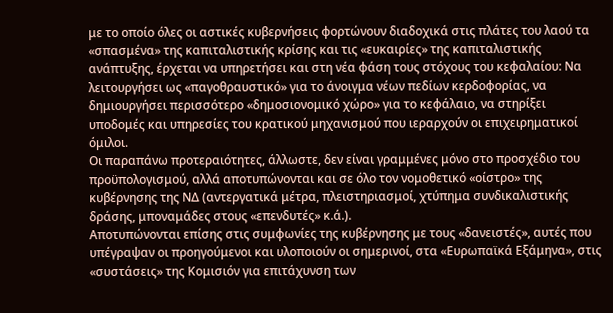με το οποίο όλες οι αστικές κυβερνήσεις φορτώνουν διαδοχικά στις πλάτες του λαού τα «σπασμένα» της καπιταλιστικής κρίσης και τις «ευκαιρίες» της καπιταλιστικής ανάπτυξης, έρχεται να υπηρετήσει και στη νέα φάση τους στόχους του κεφαλαίου: Να λειτουργήσει ως «παγοθραυστικό» για το άνοιγμα νέων πεδίων κερδοφορίας, να δημιουργήσει περισσότερο «δημοσιονομικό χώρο» για το κεφάλαιο, να στηρίξει υποδομές και υπηρεσίες του κρατικού μηχανισμού που ιεραρχούν οι επιχειρηματικοί όμιλοι.
Οι παραπάνω προτεραιότητες, άλλωστε, δεν είναι γραμμένες μόνο στο προσχέδιο του προϋπολογισμού, αλλά αποτυπώνονται και σε όλο τον νομοθετικό «οίστρο» της κυβέρνησης της ΝΔ (αντεργατικά μέτρα, πλειστηριασμοί, χτύπημα συνδικαλιστικής δράσης, μποναμάδες στους «επενδυτές» κ.ά.).
Αποτυπώνονται επίσης στις συμφωνίες της κυβέρνησης με τους «δανειστές», αυτές που υπέγραψαν οι προηγούμενοι και υλοποιούν οι σημερινοί, στα «Ευρωπαϊκά Εξάμηνα», στις «συστάσεις» της Κομισιόν για επιτάχυνση των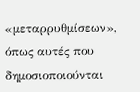«μεταρρυθμίσεων», όπως αυτές που δημοσιοποιούνται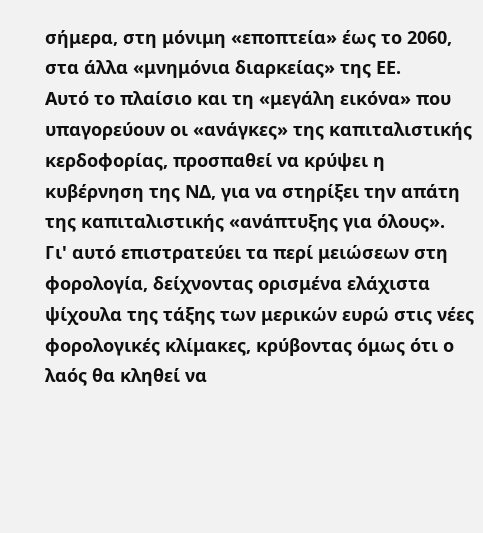σήμερα, στη μόνιμη «εποπτεία» έως το 2060, στα άλλα «μνημόνια διαρκείας» της ΕΕ.
Αυτό το πλαίσιο και τη «μεγάλη εικόνα» που υπαγορεύουν οι «ανάγκες» της καπιταλιστικής κερδοφορίας, προσπαθεί να κρύψει η κυβέρνηση της ΝΔ, για να στηρίξει την απάτη της καπιταλιστικής «ανάπτυξης για όλους».
Γι' αυτό επιστρατεύει τα περί μειώσεων στη φορολογία, δείχνοντας ορισμένα ελάχιστα ψίχουλα της τάξης των μερικών ευρώ στις νέες φορολογικές κλίμακες, κρύβοντας όμως ότι ο λαός θα κληθεί να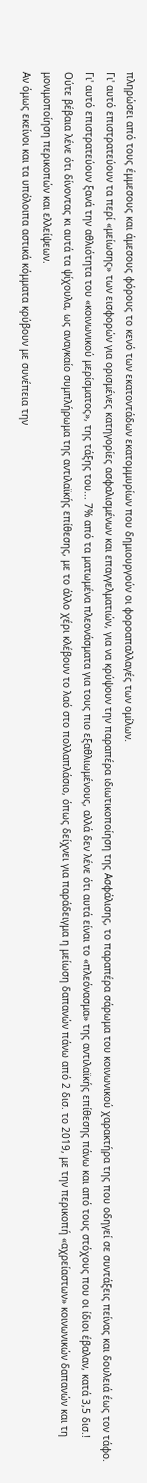πληρώσει από τους έμμεσους και άμεσους φόρους το κενό των εκατοντάδων εκατομμυρίων που δημιουργούν οι φοροαπαλλαγές των ομίλων.
Γι' αυτό επιστρατεύουν τα περί «μείωσης» των εισφορών για ορισμένες κατηγορίες ασφαλισμένων και επαγγελματιών, για να κρύψουν την παραπέρα ιδιωτικοποίηση της Ασφάλισης, το παραπέρα σάρωμα του κοινωνικού χαρακτήρα της που οδηγεί σε συντάξεις πείνας και δουλειά έως τον τάφο.
Γι' αυτό επιστρατεύουν ξανά την αθλιότητα του «κοινωνικού μερίσματος», της τάξης του... 7% από τα ματωμένα πλεονάσματα για τους πιο εξαθλιωμένους, αλλά δεν λένε ότι αυτά είναι το «πλεόνασμα» της αντιλαϊκής επίθεσης πάνω και από τους στόχους που οι ίδιοι έβαλαν, κατά 3,5 δισ.!
Ούτε βέβαια λένε ότι δίνοντας κι αυτά τα ψίχουλα, ως αναγκαίο συμπλήρωμα της αντιλαϊκής επίθεσης, με το άλλο χέρι κλέβουν το λαό στο πολλαπλάσιο, όπως δείχνει για παράδειγμα η μείωση δαπανών πάνω από 2 δισ. το 2019, με την περικοπή «αχρείαστων» κοινωνικών δαπανών και τη μονιμοποίηση περικοπών και ελλείψεων.
Αν όμως εκείνοι και τα υπόλοιπα αστικά κόμματα κρύβουν με συνέπεια την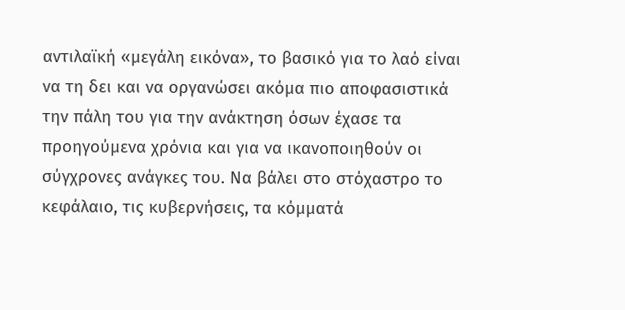αντιλαϊκή «μεγάλη εικόνα», το βασικό για το λαό είναι να τη δει και να οργανώσει ακόμα πιο αποφασιστικά την πάλη του για την ανάκτηση όσων έχασε τα προηγούμενα χρόνια και για να ικανοποιηθούν οι σύγχρονες ανάγκες του. Να βάλει στο στόχαστρο το κεφάλαιο, τις κυβερνήσεις, τα κόμματά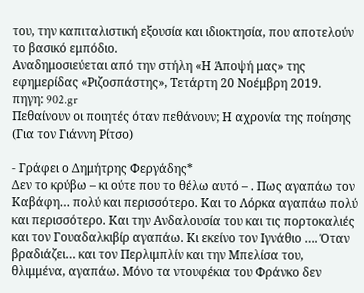του, την καπιταλιστική εξουσία και ιδιοκτησία, που αποτελούν το βασικό εμπόδιο.
Αναδημοσιεύεται από την στήλη «Η Άποψή μας» της εφημερίδας «Ριζοσπάστης», Τετάρτη 20 Νοέμβρη 2019.
πηγη: 902.gr
Πεθαίνουν οι ποιητές όταν πεθάνουν; Η αχρονία της ποίησης (Για τον Γιάννη Ρίτσο)

- Γράφει ο Δημήτρης Φεργάδης*
Δεν το κρύβω – κι ούτε που το θέλω αυτό – . Πως αγαπάω τον Καβάφη… πολύ και περισσότερο. Και το Λόρκα αγαπάω πολύ και περισσότερο. Και την Ανδαλουσία του και τις πορτοκαλιές και τον Γουαδαλκιβίρ αγαπάω. Κι εκείνο τον Ιγνάθιο …. Όταν βραδιάζει… και τον Περλιμπλίν και την Μπελίσα του, θλιμμένα, αγαπάω. Μόνο τα ντουφέκια του Φράνκο δεν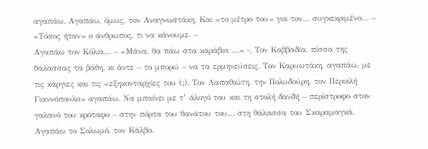αγαπάω. Αγαπάω, όμως, τον Αναγνωστάκη. Και «το μέτρο του» για τον… συγκεκριμένο… – «Τόσος ήταν» ο άνθρωπος, τι να κάνουμε. –
Αγαπάω τον Κόλια… – «Μάνα, θα πάω στα καράβια …» -. Τον Καββαδία, πίσσα της θάλασσας τα βάθη, κι άντε – το μπορώ – να τα ερμηνεύσεις. Τον Καρυωτάκη, αγαπάω, με τις κάργιες και τις «εξηκονταρχίες του (;). Τον Λαπαθιώτη, την Πολυδούρη, τον Περικλή Γιαννόπουλο» αγαπάω. Να μπαίνει με τ’ άλογό του και τη στολή δανδή – περίστροφο στον γαλανό του κρόταφο – στην πόρτα του θανάτου του… στη θάλασσα του Σκαραμαγκά.
Αγαπάω το Σολωμό, τον Κάλβο.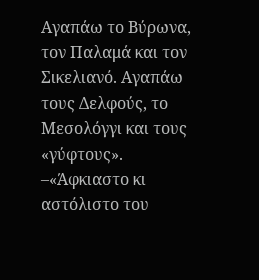Αγαπάω το Βύρωνα, τον Παλαμά και τον Σικελιανό. Αγαπάω τους Δελφούς, το Μεσολόγγι και τους «γύφτους». –«Άφκιαστο κι αστόλιστο του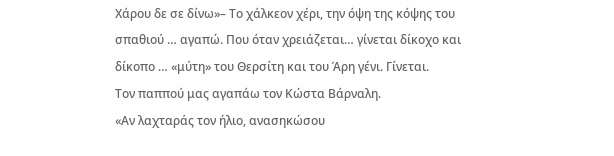Χάρου δε σε δίνω»– Το χάλκεον χέρι, την όψη της κόψης του σπαθιού … αγαπώ. Που όταν χρειάζεται… γίνεται δίκοχο και δίκοπο … «μύτη» του Θερσίτη και του Άρη γένι. Γίνεται.
Τον παππού μας αγαπάω τον Κώστα Βάρναλη.
«Αν λαχταράς τον ήλιο, ανασηκώσου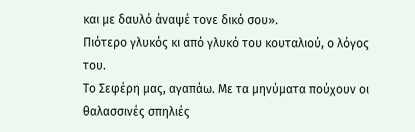και με δαυλό άναψέ τονε δικό σου».
Πιότερο γλυκός κι από γλυκό του κουταλιού, ο λόγος του.
Το Σεφέρη μας, αγαπάω. Με τα μηνύματα πούχουν οι θαλασσινές σπηλιές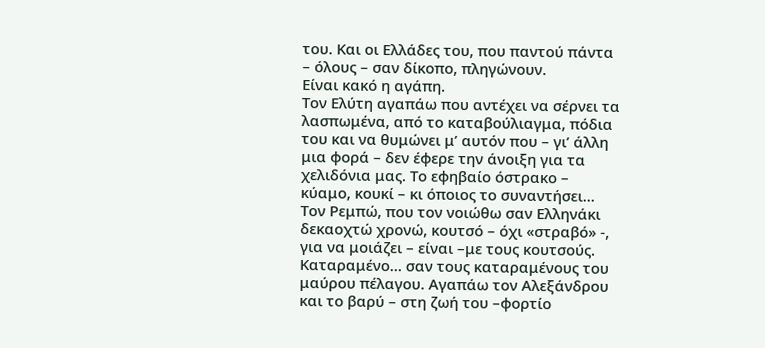του. Και οι Ελλάδες του, που παντού πάντα – όλους – σαν δίκοπο, πληγώνουν.
Είναι κακό η αγάπη.
Τον Ελύτη αγαπάω που αντέχει να σέρνει τα λασπωμένα, από το καταβούλιαγμα, πόδια του και να θυμώνει μ’ αυτόν που – γι’ άλλη μια φορά – δεν έφερε την άνοιξη για τα χελιδόνια μας. Το εφηβαίο όστρακο – κύαμο, κουκί – κι όποιος το συναντήσει… Τον Ρεμπώ, που τον νοιώθω σαν Ελληνάκι δεκαοχτώ χρονώ, κουτσό – όχι «στραβό» -, για να μοιάζει – είναι –με τους κουτσούς. Καταραμένο… σαν τους καταραμένους του μαύρου πέλαγου. Αγαπάω τον Αλεξάνδρου και το βαρύ – στη ζωή του –φορτίο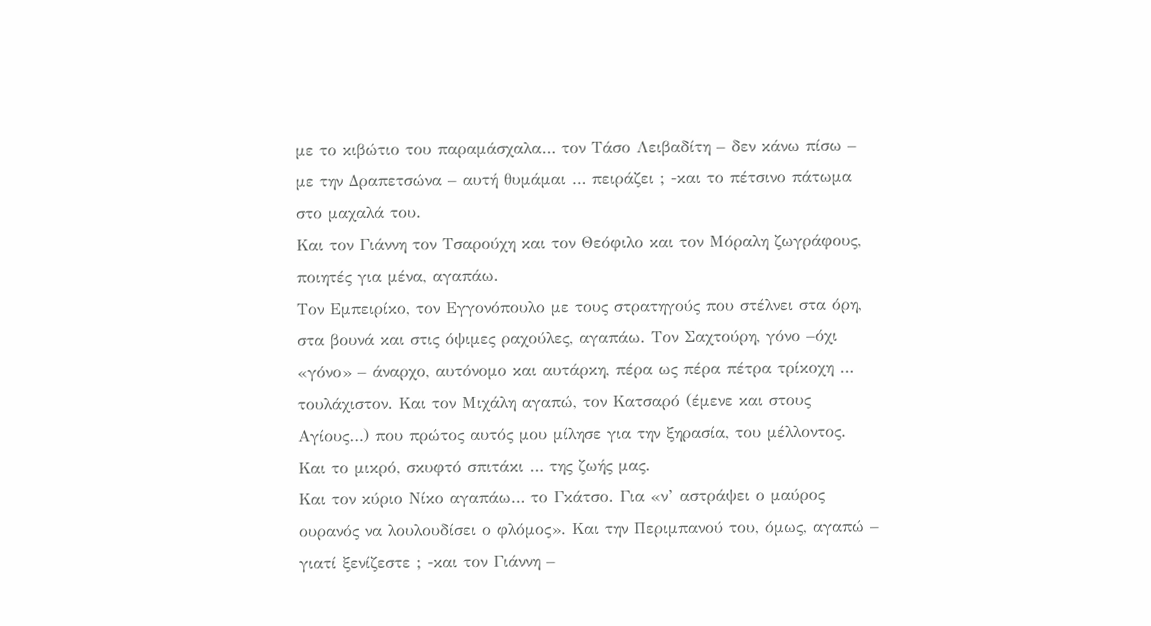με το κιβώτιο του παραμάσχαλα… τον Τάσο Λειβαδίτη – δεν κάνω πίσω – με την Δραπετσώνα – αυτή θυμάμαι … πειράζει ; -και το πέτσινο πάτωμα στο μαχαλά του.
Και τον Γιάννη τον Τσαρούχη και τον Θεόφιλο και τον Μόραλη ζωγράφους, ποιητές για μένα, αγαπάω.
Τον Εμπειρίκο, τον Εγγονόπουλο με τους στρατηγούς που στέλνει στα όρη, στα βουνά και στις όψιμες ραχούλες, αγαπάω. Τον Σαχτούρη, γόνο –όχι «γόνο» – άναρχο, αυτόνομο και αυτάρκη, πέρα ως πέρα πέτρα τρίκοχη … τουλάχιστον. Και τον Μιχάλη αγαπώ, τον Κατσαρό (έμενε και στους Αγίους…) που πρώτος αυτός μου μίλησε για την ξηρασία, του μέλλοντος. Και το μικρό, σκυφτό σπιτάκι … της ζωής μας.
Και τον κύριο Νίκο αγαπάω… το Γκάτσο. Για «ν’ αστράψει ο μαύρος ουρανός να λουλουδίσει ο φλόμος». Και την Περιμπανού του, όμως, αγαπώ – γιατί ξενίζεστε ; -και τον Γιάννη –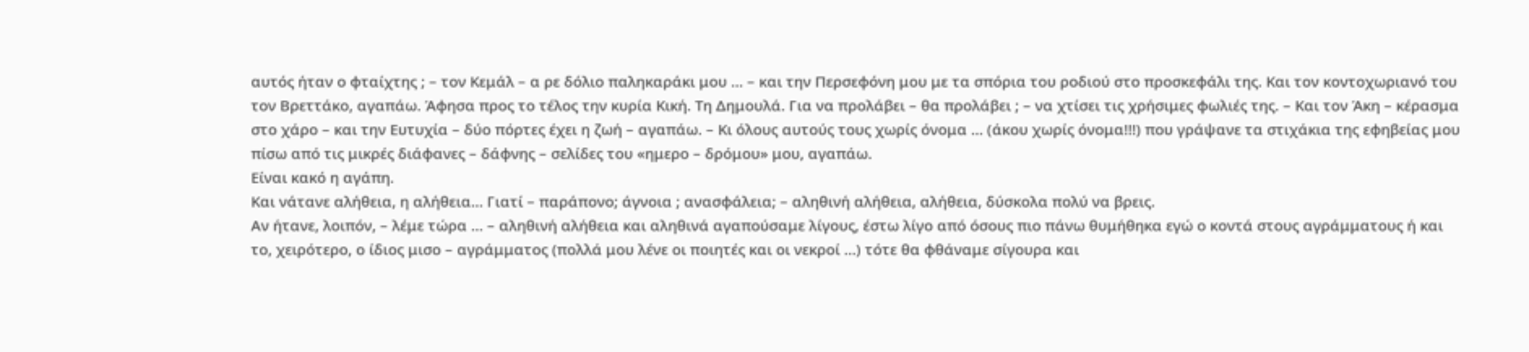αυτός ήταν ο φταίχτης ; – τον Κεμάλ – α ρε δόλιο παληκαράκι μου … – και την Περσεφόνη μου με τα σπόρια του ροδιού στο προσκεφάλι της. Και τον κοντοχωριανό του τον Βρεττάκο, αγαπάω. Άφησα προς το τέλος την κυρία Κική. Τη Δημουλά. Για να προλάβει – θα προλάβει ; – να χτίσει τις χρήσιμες φωλιές της. – Και τον Άκη – κέρασμα στο χάρο – και την Ευτυχία – δύο πόρτες έχει η ζωή – αγαπάω. – Κι όλους αυτούς τους χωρίς όνομα … (άκου χωρίς όνομα!!!) που γράψανε τα στιχάκια της εφηβείας μου πίσω από τις μικρές διάφανες – δάφνης – σελίδες του «ημερο – δρόμου» μου, αγαπάω.
Είναι κακό η αγάπη.
Και νάτανε αλήθεια, η αλήθεια… Γιατί – παράπονο; άγνοια ; ανασφάλεια; – αληθινή αλήθεια, αλήθεια, δύσκολα πολύ να βρεις.
Αν ήτανε, λοιπόν, – λέμε τώρα … – αληθινή αλήθεια και αληθινά αγαπούσαμε λίγους, έστω λίγο από όσους πιο πάνω θυμήθηκα εγώ ο κοντά στους αγράμματους ή και το, χειρότερο, ο ίδιος μισο – αγράμματος (πολλά μου λένε οι ποιητές και οι νεκροί …) τότε θα φθάναμε σίγουρα και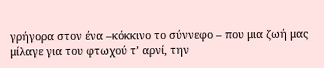γρήγορα στον ένα –κόκκινο το σύννεφο – που μια ζωή μας μίλαγε για του φτωχού τ’ αρνί, την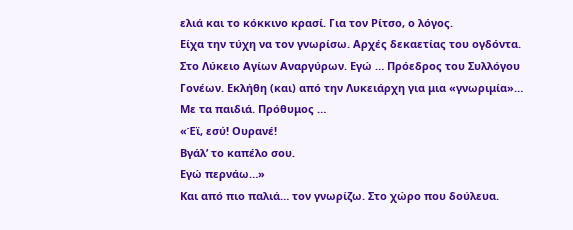ελιά και το κόκκινο κρασί. Για τον Ρίτσο, ο λόγος.
Είχα την τύχη να τον γνωρίσω. Αρχές δεκαετίας του ογδόντα. Στο Λύκειο Αγίων Αναργύρων. Εγώ … Πρόεδρος του Συλλόγου Γονέων. Εκλήθη (και) από την Λυκειάρχη για μια «γνωριμία»… Με τα παιδιά. Πρόθυμος …
«Έϊ, εσύ! Ουρανέ!
Βγάλ’ το καπέλο σου.
Εγώ περνάω…»
Και από πιο παλιά… τον γνωρίζω. Στο χώρο που δούλευα.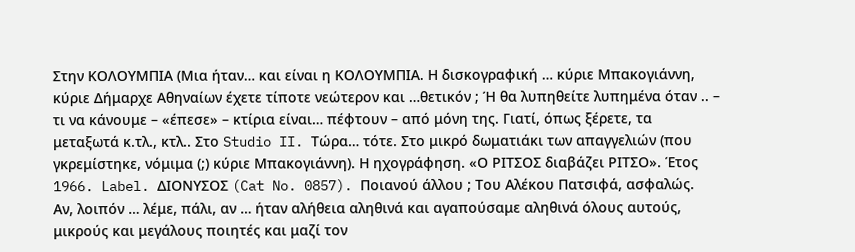Στην ΚΟΛΟΥΜΠΙΑ (Μια ήταν… και είναι η ΚΟΛΟΥΜΠΙΑ. Η δισκογραφική … κύριε Μπακογιάννη, κύριε Δήμαρχε Αθηναίων έχετε τίποτε νεώτερον και …θετικόν ; Ή θα λυπηθείτε λυπημένα όταν .. – τι να κάνουμε – «έπεσε» – κτίρια είναι… πέφτουν – από μόνη της. Γιατί, όπως ξέρετε, τα μεταξωτά κ.τλ., κτλ.. Στο Studio II. Τώρα… τότε. Στο μικρό δωματιάκι των απαγγελιών (που γκρεμίστηκε, νόμιμα (;) κύριε Μπακογιάννη). Η ηχογράφηση. «Ο ΡΙΤΣΟΣ διαβάζει ΡΙΤΣΟ». Έτος 1966. Label. ΔΙΟΝΥΣΟΣ (Cat No. 0857). Ποιανού άλλου ; Του Αλέκου Πατσιφά, ασφαλώς.
Αν, λοιπόν … λέμε, πάλι, αν … ήταν αλήθεια αληθινά και αγαπούσαμε αληθινά όλους αυτούς, μικρούς και μεγάλους ποιητές και μαζί τον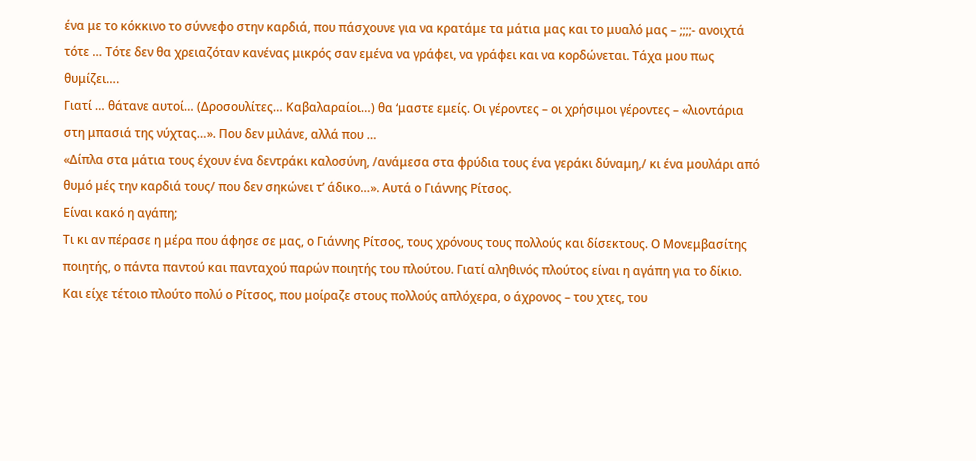ένα με το κόκκινο το σύννεφο στην καρδιά, που πάσχουνε για να κρατάμε τα μάτια μας και το μυαλό μας – ;;;;- ανοιχτά τότε … Τότε δεν θα χρειαζόταν κανένας μικρός σαν εμένα να γράφει, να γράφει και να κορδώνεται. Τάχα μου πως θυμίζει….
Γιατί … θάτανε αυτοί… (Δροσουλίτες… Καβαλαραίοι…) θα ‘μαστε εμείς. Οι γέροντες – οι χρήσιμοι γέροντες – «λιοντάρια στη μπασιά της νύχτας…». Που δεν μιλάνε, αλλά που …
«Δίπλα στα μάτια τους έχουν ένα δεντράκι καλοσύνη, /ανάμεσα στα φρύδια τους ένα γεράκι δύναμη,/ κι ένα μουλάρι από θυμό μές την καρδιά τους/ που δεν σηκώνει τ’ άδικο…». Αυτά ο Γιάννης Ρίτσος.
Είναι κακό η αγάπη;
Τι κι αν πέρασε η μέρα που άφησε σε μας, ο Γιάννης Ρίτσος, τους χρόνους τους πολλούς και δίσεκτους. Ο Μονεμβασίτης ποιητής, ο πάντα παντού και πανταχού παρών ποιητής του πλούτου. Γιατί αληθινός πλούτος είναι η αγάπη για το δίκιο. Και είχε τέτοιο πλούτο πολύ ο Ρίτσος, που μοίραζε στους πολλούς απλόχερα, ο άχρονος – του χτες, του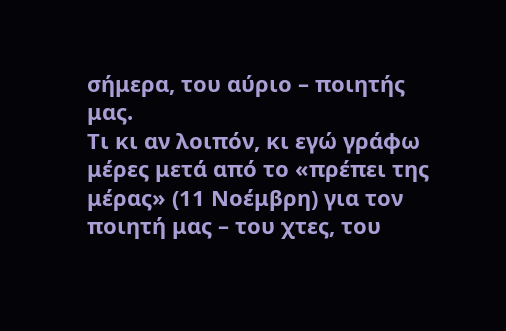σήμερα, του αύριο – ποιητής μας.
Τι κι αν λοιπόν, κι εγώ γράφω μέρες μετά από το «πρέπει της μέρας» (11 Νοέμβρη) για τον ποιητή μας – του χτες, του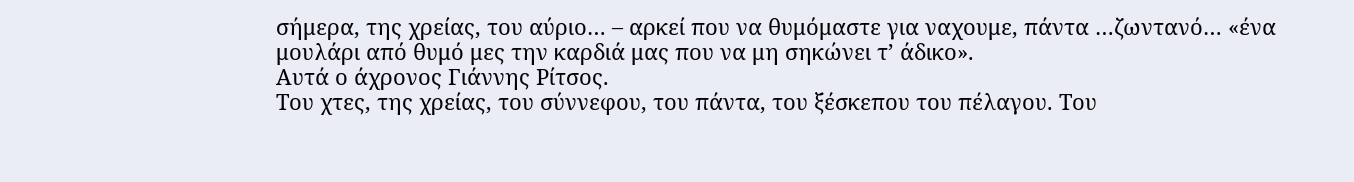σήμερα, της χρείας, του αύριο… – αρκεί που να θυμόμαστε για ναχουμε, πάντα …ζωντανό… «ένα μουλάρι από θυμό μες την καρδιά μας που να μη σηκώνει τ’ άδικο».
Αυτά ο άχρονος Γιάννης Ρίτσος.
Του χτες, της χρείας, του σύννεφου, του πάντα, του ξέσκεπου του πέλαγου. Του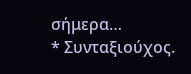σήμερα…
* Συνταξιούχος.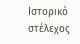Ιστορικό στέλεχος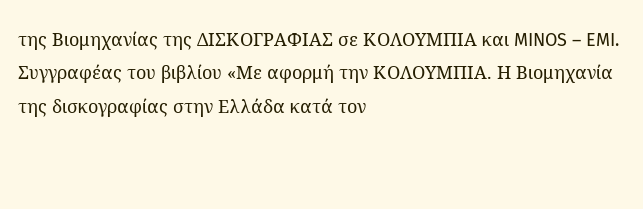της Βιομηχανίας της ΔΙΣΚΟΓΡΑΦΙΑΣ σε ΚΟΛΟΥΜΠΙΑ και MINOS – EMI. Συγγραφέας του βιβλίου «Με αφορμή την ΚΟΛΟΥΜΠΙΑ. Η Βιομηχανία της δισκογραφίας στην Ελλάδα κατά τον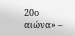20ο αιώνα» –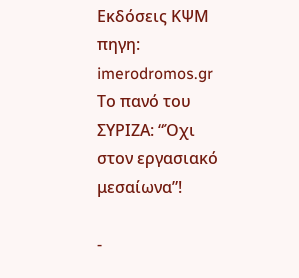Εκδόσεις ΚΨΜ
πηγη: imerodromos.gr
Το πανό του ΣΥΡΙΖΑ: “Όχι στον εργασιακό μεσαίωνα”!

-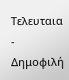Τελευταια
- Δημοφιλή